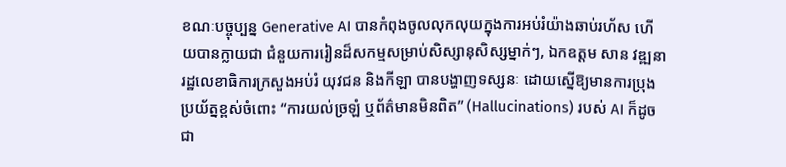ខណៈបច្ចុប្បន្ន Generative AI បានកំពុងចូលលុកលុយក្នុងការអប់រំយ៉ាងឆាប់រហ័ស ហើយបានក្លាយជា ជំនួយការរៀនដ៏សកម្មសម្រាប់សិស្សានុសិស្សម្នាក់ៗ, ឯកឧត្តម សាន វឌ្ឍនា រដ្ឋលេខាធិការក្រសួងអប់រំ យុវជន និងកីឡា បានបង្ហាញទស្សនៈ ដោយស្នើឱ្យមានការប្រុងប្រយ័ត្នខ្ពស់ចំពោះ “ការយល់ច្រឡំ ឬព័ត៌មានមិនពិត” (Hallucinations) របស់ AI ក៏ដូចជា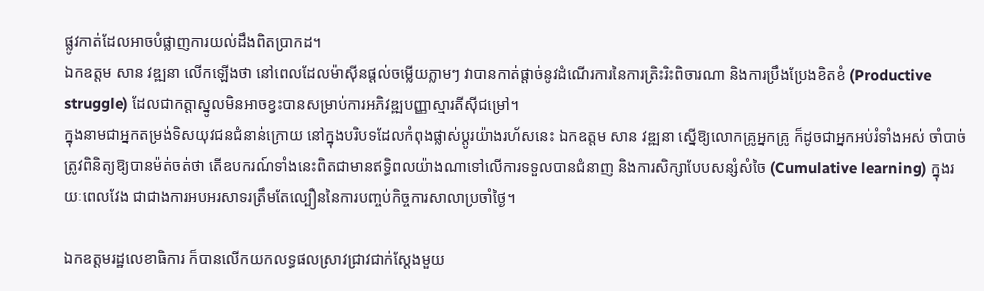ផ្លូវកាត់ដែលអាចបំផ្លាញការយល់ដឹងពិតប្រាកដ។
ឯកឧត្តម សាន វឌ្ឍនា លើកឡើងថា នៅពេលដែលម៉ាស៊ីនផ្តល់ចម្លើយភ្លាមៗ វាបានកាត់ផ្តាច់នូវដំណើរការនៃការត្រិះរិះពិចារណា និងការប្រឹងប្រែងខិតខំ (Productive struggle) ដែលជាកត្តាស្នូលមិនអាចខ្វះបានសម្រាប់ការអភិវឌ្ឍបញ្ញាស្មារតីស៊ីជម្រៅ។
ក្នុងនាមជាអ្នកតម្រង់ទិសយុវជនជំនាន់ក្រោយ នៅក្នុងបរិបទដែលកំពុងផ្លាស់ប្តូរយ៉ាងរហ័សនេះ ឯកឧត្តម សាន វឌ្ឍនា ស្នើឱ្យលោកគ្រូអ្នកគ្រូ ក៏ដូចជាអ្នកអប់រំទាំងអស់ ចាំបាច់ត្រូវពិនិត្យឱ្យបានម៉ត់ចត់ថា តើឧបករណ៍ទាំងនេះពិតជាមានឥទ្ធិពលយ៉ាងណាទៅលើការទទួលបានជំនាញ និងការសិក្សាបែបសន្សំសំចៃ (Cumulative learning) ក្នុងរយៈពេលវែង ជាជាងការអបអរសាទរត្រឹមតែល្បឿននៃការបញ្ចប់កិច្ចការសាលាប្រចាំថ្ងៃ។

ឯកឧត្តមរដ្ឋលេខាធិការ ក៏បានលើកយកលទ្ធផលស្រាវជ្រាវជាក់ស្តែងមួយ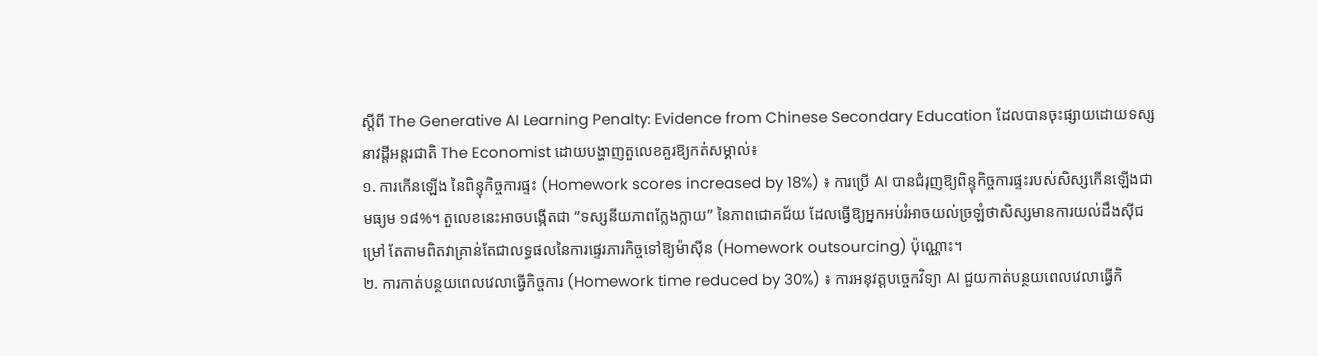ស្តីពី The Generative AI Learning Penalty: Evidence from Chinese Secondary Education ដែលបានចុះផ្សាយដោយទស្សនាវដ្តីអន្តរជាតិ The Economist ដោយបង្ហាញតួលេខគួរឱ្យកត់សម្គាល់៖
១. ការកើនឡើង នៃពិន្ទុកិច្ចការផ្ទះ (Homework scores increased by 18%) ៖ ការប្រើ AI បានជំរុញឱ្យពិន្ទុកិច្ចការផ្ទះរបស់សិស្សកើនឡើងជាមធ្យម ១៨%។ តួលេខនេះអាចបង្កើតជា “ទស្សនីយភាពក្លែងក្លាយ” នៃភាពជោគជ័យ ដែលធ្វើឱ្យអ្នកអប់រំអាចយល់ច្រឡំថាសិស្សមានការយល់ដឹងស៊ីជម្រៅ តែតាមពិតវាគ្រាន់តែជាលទ្ធផលនៃការផ្ទេរភារកិច្ចទៅឱ្យម៉ាស៊ីន (Homework outsourcing) ប៉ុណ្ណោះ។
២. ការកាត់បន្ថយពេលវេលាធ្វើកិច្ចការ (Homework time reduced by 30%) ៖ ការអនុវត្តបច្ចេកវិទ្យា AI ជួយកាត់បន្ថយពេលវេលាធ្វើកិ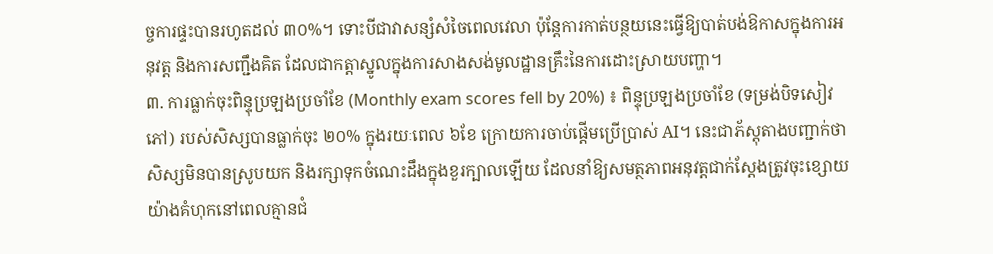ច្ចការផ្ទះបានរហូតដល់ ៣០%។ ទោះបីជាវាសន្សំសំចៃពេលវេលា ប៉ុន្តែការកាត់បន្ថយនេះធ្វើឱ្យបាត់បង់ឱកាសក្នុងការអនុវត្ត និងការសញ្ជឹងគិត ដែលជាកត្តាស្នូលក្នុងការសាងសង់មូលដ្ឋានគ្រឹះនៃការដោះស្រាយបញ្ហា។
៣. ការធ្លាក់ចុះពិន្ទុប្រឡងប្រចាំខែ (Monthly exam scores fell by 20%) ៖ ពិន្ទុប្រឡងប្រចាំខែ (ទម្រង់បិទសៀវភៅ) របស់សិស្សបានធ្លាក់ចុះ ២០% ក្នុងរយៈពេល ៦ខែ ក្រោយការចាប់ផ្តើមប្រើប្រាស់ AI។ នេះជាភ័ស្តុតាងបញ្ជាក់ថា សិស្សមិនបានស្រូបយក និងរក្សាទុកចំណេះដឹងក្នុងខួរក្បាលឡើយ ដែលនាំឱ្យសមត្ថភាពអនុវត្តជាក់ស្តែងត្រូវចុះខ្សោយយ៉ាងគំហុកនៅពេលគ្មានជំ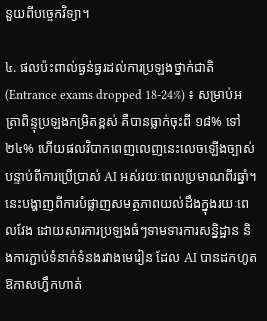នួយពីបច្ចេកវិទ្យា។

៤. ផលប៉ះពាល់ធ្ងន់ធ្ងរដល់ការប្រឡងថ្នាក់ជាតិ (Entrance exams dropped 18-24%) ៖ សម្រាប់អត្រាពិន្ទុប្រឡងកម្រិតខ្ពស់ គឺបានធ្លាក់ចុះពី ១៨% ទៅ ២៤% ហើយផលវិបាកពេញលេញនេះលេចឡើងច្បាស់បន្ទាប់ពីការប្រើប្រាស់ AI អស់រយៈពេលប្រមាណពីរឆ្នាំ។ នេះបង្ហាញពីការបំផ្លាញសមត្ថភាពយល់ដឹងក្នុងរយៈពេលវែង ដោយសារការប្រឡងធំៗទាមទារការសន្និដ្ឋាន និងការភ្ជាប់ទំនាក់ទំនងរវាងមេរៀន ដែល AI បានដកហូតឱកាសហ្វឹកហាត់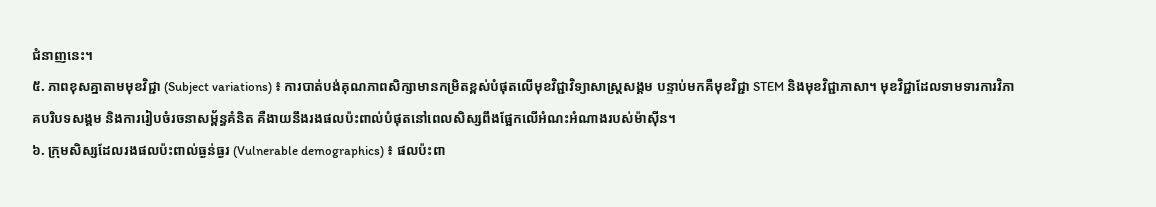ជំនាញនេះ។
៥. ភាពខុសគ្នាតាមមុខវិជ្ជា (Subject variations) ៖ ការបាត់បង់គុណភាពសិក្សាមានកម្រិតខ្ពស់បំផុតលើមុខវិជ្ជាវិទ្យាសាស្ត្រសង្គម បន្ទាប់មកគឺមុខវិជ្ជា STEM និងមុខវិជ្ជាភាសា។ មុខវិជ្ជាដែលទាមទារការវិភាគបរិបទសង្គម និងការរៀបចំរចនាសម្ព័ន្ធគំនិត គឺងាយនឹងរងផលប៉ះពាល់បំផុតនៅពេលសិស្សពឹងផ្អែកលើអំណះអំណាងរបស់ម៉ាស៊ីន។
៦. ក្រុមសិស្សដែលរងផលប៉ះពាល់ធ្ងន់ធ្ងរ (Vulnerable demographics) ៖ ផលប៉ះពា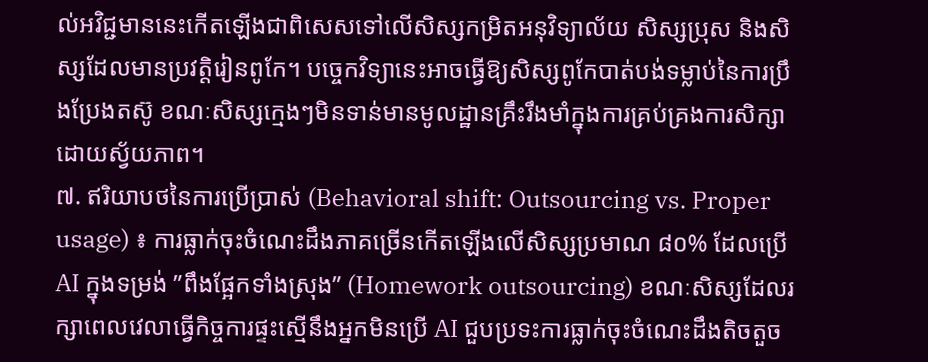ល់អវិជ្ជមាននេះកើតឡើងជាពិសេសទៅលើសិស្សកម្រិតអនុវិទ្យាល័យ សិស្សប្រុស និងសិស្សដែលមានប្រវត្តិរៀនពូកែ។ បច្ចេកវិទ្យានេះអាចធ្វើឱ្យសិស្សពូកែបាត់បង់ទម្លាប់នៃការប្រឹងប្រែងតស៊ូ ខណៈសិស្សក្មេងៗមិនទាន់មានមូលដ្ឋានគ្រឹះរឹងមាំក្នុងការគ្រប់គ្រងការសិក្សាដោយស្វ័យភាព។
៧. ឥរិយាបថនៃការប្រើប្រាស់ (Behavioral shift: Outsourcing vs. Proper usage) ៖ ការធ្លាក់ចុះចំណេះដឹងភាគច្រើនកើតឡើងលើសិស្សប្រមាណ ៨០% ដែលប្រើ AI ក្នុងទម្រង់ ”ពឹងផ្អែកទាំងស្រុង” (Homework outsourcing) ខណៈសិស្សដែលរក្សាពេលវេលាធ្វើកិច្ចការផ្ទះស្មើនឹងអ្នកមិនប្រើ AI ជួបប្រទះការធ្លាក់ចុះចំណេះដឹងតិចតួច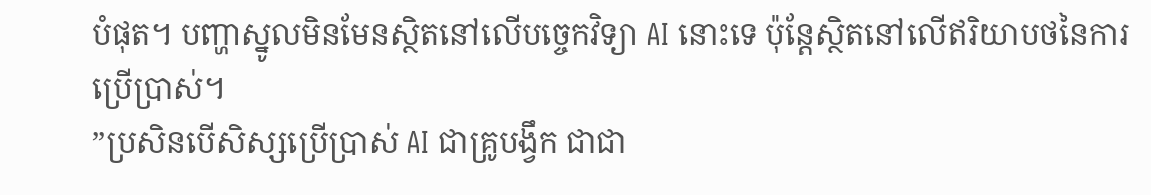បំផុត។ បញ្ហាស្នូលមិនមែនស្ថិតនៅលើបច្ចេកវិទ្យា AI នោះទេ ប៉ុន្តែស្ថិតនៅលើឥរិយាបថនៃការប្រើប្រាស់។
”ប្រសិនបើសិស្សប្រើប្រាស់ AI ជាគ្រូបង្វឹក ជាជា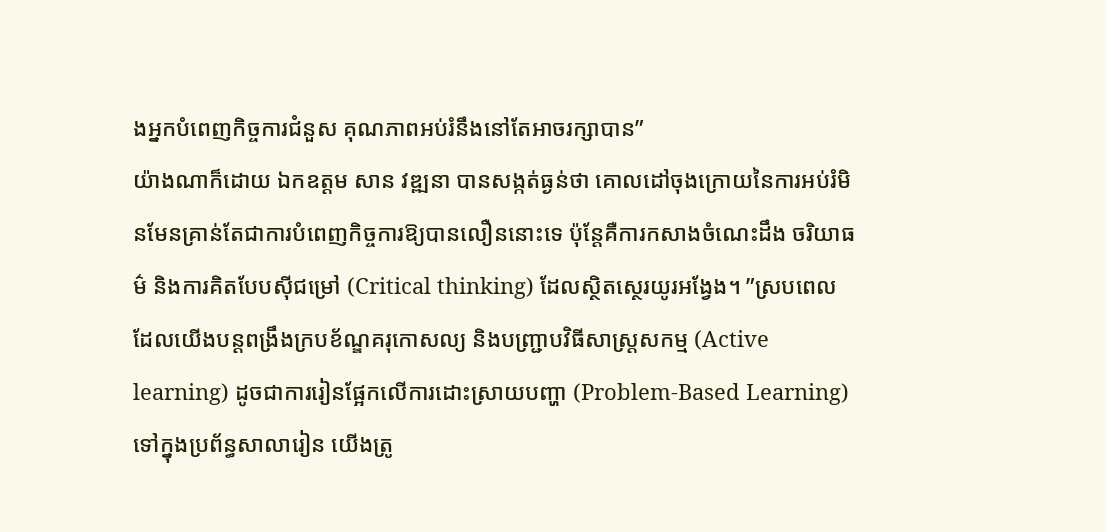ងអ្នកបំពេញកិច្ចការជំនួស គុណភាពអប់រំនឹងនៅតែអាចរក្សាបាន”
យ៉ាងណាក៏ដោយ ឯកឧត្តម សាន វឌ្ឍនា បានសង្កត់ធ្ងន់ថា គោលដៅចុងក្រោយនៃការអប់រំមិនមែនគ្រាន់តែជាការបំពេញកិច្ចការឱ្យបានលឿននោះទេ ប៉ុន្តែគឺការកសាងចំណេះដឹង ចរិយាធម៌ និងការគិតបែបស៊ីជម្រៅ (Critical thinking) ដែលស្ថិតស្ថេរយូរអង្វែង។ ”ស្របពេលដែលយើងបន្តពង្រឹងក្របខ័ណ្ឌគរុកោសល្យ និងបញ្ជ្រាបវិធីសាស្ត្រសកម្ម (Active learning) ដូចជាការរៀនផ្អែកលើការដោះស្រាយបញ្ហា (Problem-Based Learning) ទៅក្នុងប្រព័ន្ធសាលារៀន យើងត្រូ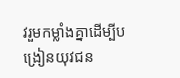វរួមកម្លាំងគ្នាដើម្បីបង្រៀនយុវជន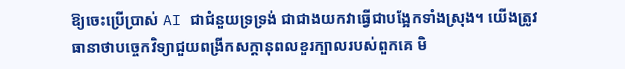ឱ្យចេះប្រើប្រាស់ AI ជាជំនួយទ្រទ្រង់ ជាជាងយកវាធ្វើជាបង្អែកទាំងស្រុង។ យើងត្រូវធានាថាបច្ចេកវិទ្យាជួយពង្រីកសក្តានុពលខួរក្បាលរបស់ពួកគេ មិ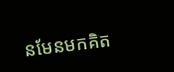នមែនមកគិត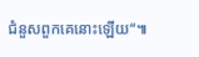ជំនួសពួកគេនោះឡើយ“៕